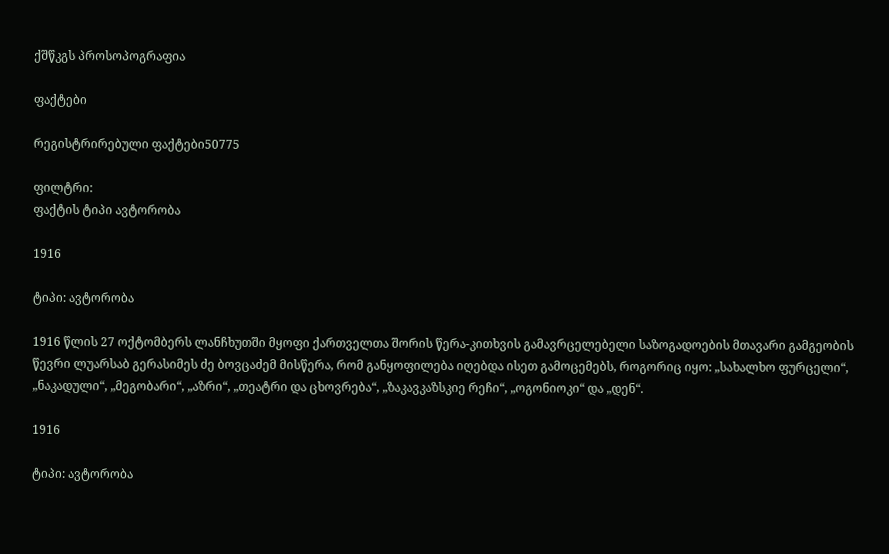ქშწკგს პროსოპოგრაფია

ფაქტები

რეგისტრირებული ფაქტები50775

ფილტრი:
ფაქტის ტიპი ავტორობა

1916

ტიპი: ავტორობა

1916 წლის 27 ოქტომბერს ლანჩხუთში მყოფი ქართველთა შორის წერა-კითხვის გამავრცელებელი საზოგადოების მთავარი გამგეობის წევრი ლუარსაბ გერასიმეს ძე ბოვცაძემ მისწერა, რომ განყოფილება იღებდა ისეთ გამოცემებს, როგორიც იყო: „სახალხო ფურცელი“, „ნაკადული“, „მეგობარი“, „აზრი“, „თეატრი და ცხოვრება“, „ზაკავკაზსკიე რეჩი“, „ოგონიოკი“ და „დენ“.

1916

ტიპი: ავტორობა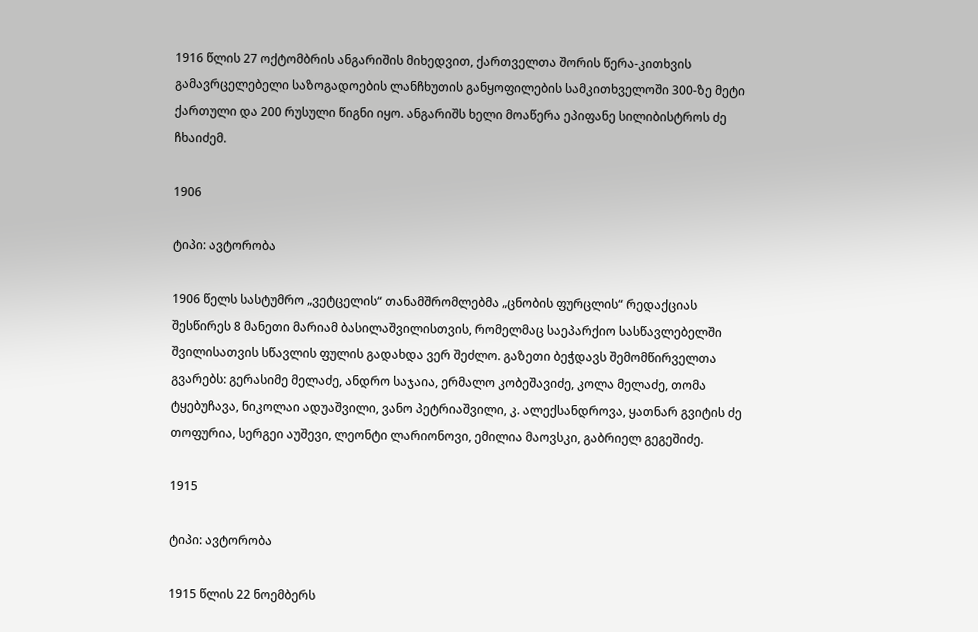1916 წლის 27 ოქტომბრის ანგარიშის მიხედვით, ქართველთა შორის წერა-კითხვის გამავრცელებელი საზოგადოების ლანჩხუთის განყოფილების სამკითხველოში 300-ზე მეტი ქართული და 200 რუსული წიგნი იყო. ანგარიშს ხელი მოაწერა ეპიფანე სილიბისტროს ძე ჩხაიძემ.

1906

ტიპი: ავტორობა

1906 წელს სასტუმრო „ვეტცელის“ თანამშრომლებმა „ცნობის ფურცლის“ რედაქციას შესწირეს 8 მანეთი მარიამ ბასილაშვილისთვის, რომელმაც საეპარქიო სასწავლებელში შვილისათვის სწავლის ფულის გადახდა ვერ შეძლო. გაზეთი ბეჭდავს შემომწირველთა გვარებს: გერასიმე მელაძე, ანდრო საჯაია, ერმალო კობეშავიძე, კოლა მელაძე, თომა ტყებუჩავა, ნიკოლაი ადუაშვილი, ვანო პეტრიაშვილი, კ. ალექსანდროვა, ყათნარ გვიტის ძე თოფურია, სერგეი აუშევი, ლეონტი ლარიონოვი, ემილია მაოვსკი, გაბრიელ გეგეშიძე.

1915

ტიპი: ავტორობა

1915 წლის 22 ნოემბერს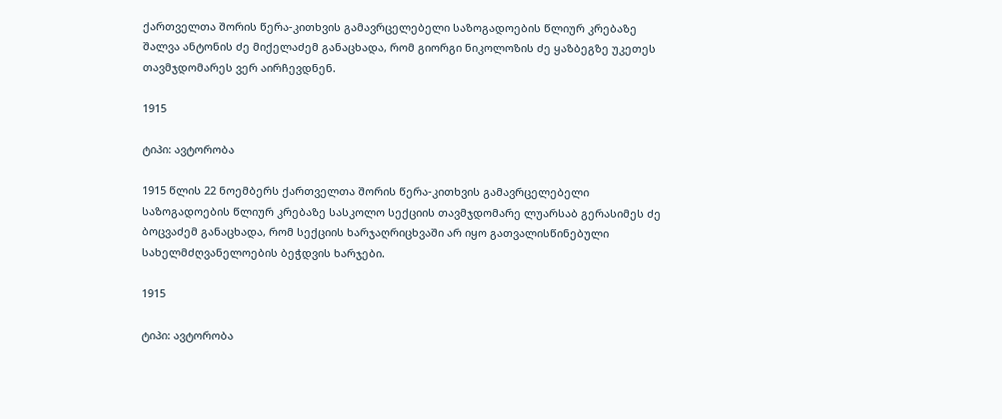ქართველთა შორის წერა-კითხვის გამავრცელებელი საზოგადოების წლიურ კრებაზე შალვა ანტონის ძე მიქელაძემ განაცხადა, რომ გიორგი ნიკოლოზის ძე ყაზბეგზე უკეთეს თავმჯდომარეს ვერ აირჩევდნენ.

1915

ტიპი: ავტორობა

1915 წლის 22 ნოემბერს ქართველთა შორის წერა-კითხვის გამავრცელებელი საზოგადოების წლიურ კრებაზე სასკოლო სექციის თავმჯდომარე ლუარსაბ გერასიმეს ძე ბოცვაძემ განაცხადა, რომ სექციის ხარჯაღრიცხვაში არ იყო გათვალისწინებული სახელმძღვანელოების ბეჭდვის ხარჯები.

1915

ტიპი: ავტორობა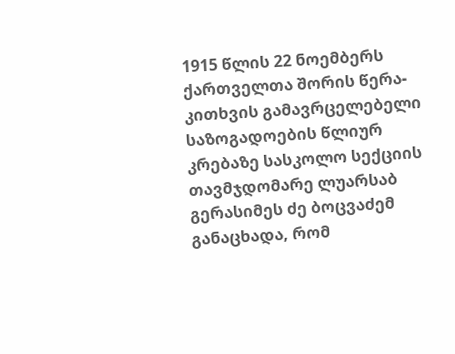1915 წლის 22 ნოემბერს ქართველთა შორის წერა-კითხვის გამავრცელებელი საზოგადოების წლიურ კრებაზე სასკოლო სექციის თავმჯდომარე ლუარსაბ გერასიმეს ძე ბოცვაძემ განაცხადა, რომ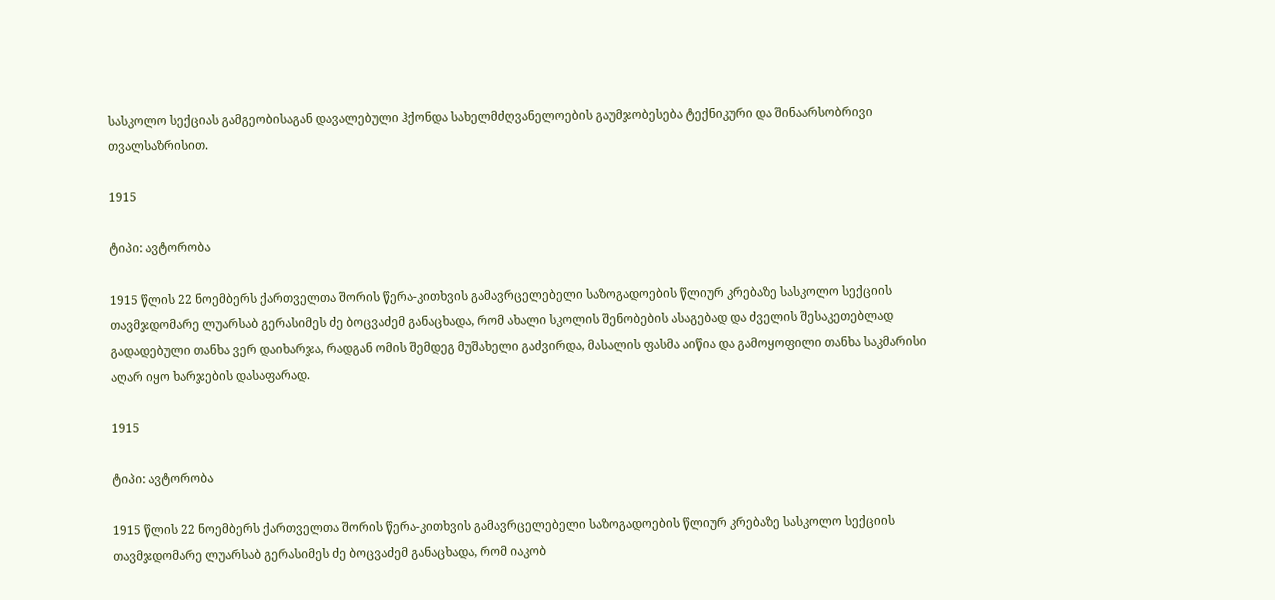სასკოლო სექციას გამგეობისაგან დავალებული ჰქონდა სახელმძღვანელოების გაუმჯობესება ტექნიკური და შინაარსობრივი თვალსაზრისით.

1915

ტიპი: ავტორობა

1915 წლის 22 ნოემბერს ქართველთა შორის წერა-კითხვის გამავრცელებელი საზოგადოების წლიურ კრებაზე სასკოლო სექციის თავმჯდომარე ლუარსაბ გერასიმეს ძე ბოცვაძემ განაცხადა, რომ ახალი სკოლის შენობების ასაგებად და ძველის შესაკეთებლად გადადებული თანხა ვერ დაიხარჯა, რადგან ომის შემდეგ მუშახელი გაძვირდა, მასალის ფასმა აიწია და გამოყოფილი თანხა საკმარისი აღარ იყო ხარჯების დასაფარად.

1915

ტიპი: ავტორობა

1915 წლის 22 ნოემბერს ქართველთა შორის წერა-კითხვის გამავრცელებელი საზოგადოების წლიურ კრებაზე სასკოლო სექციის თავმჯდომარე ლუარსაბ გერასიმეს ძე ბოცვაძემ განაცხადა, რომ იაკობ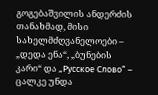გოგებაშვილის ანდერძის თანახმად, მისი სახელმძღვანელოები – „დედა ენა“, „ბუნების კარი“ და „Русское Слово“ – ცალკე უნდა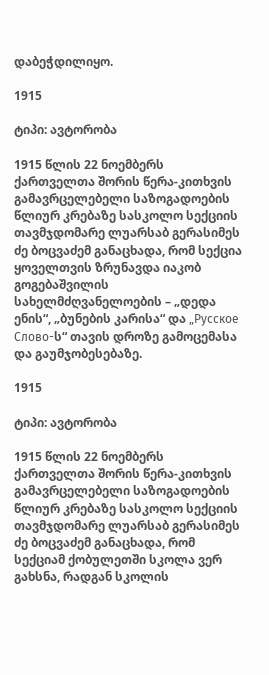დაბეჭდილიყო.

1915

ტიპი: ავტორობა

1915 წლის 22 ნოემბერს ქართველთა შორის წერა-კითხვის გამავრცელებელი საზოგადოების წლიურ კრებაზე სასკოლო სექციის თავმჯდომარე ლუარსაბ გერასიმეს ძე ბოცვაძემ განაცხადა, რომ სექცია ყოველთვის ზრუნავდა იაკობ გოგებაშვილის სახელმძღვანელოების – „დედა ენის“, „ბუნების კარისა“ და „Русское Слово-ს“ თავის დროზე გამოცემასა და გაუმჯობესებაზე.

1915

ტიპი: ავტორობა

1915 წლის 22 ნოემბერს ქართველთა შორის წერა-კითხვის გამავრცელებელი საზოგადოების წლიურ კრებაზე სასკოლო სექციის თავმჯდომარე ლუარსაბ გერასიმეს ძე ბოცვაძემ განაცხადა, რომ სექციამ ქობულეთში სკოლა ვერ გახსნა, რადგან სკოლის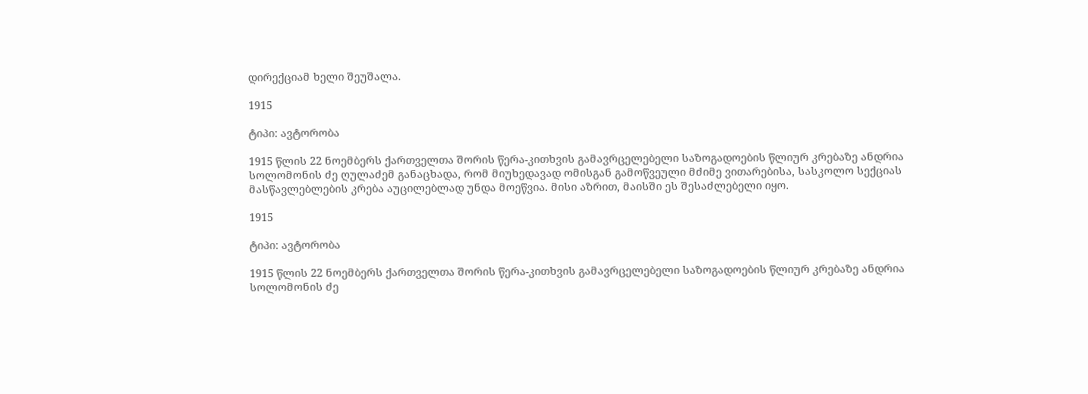დირექციამ ხელი შეუშალა.

1915

ტიპი: ავტორობა

1915 წლის 22 ნოემბერს ქართველთა შორის წერა-კითხვის გამავრცელებელი საზოგადოების წლიურ კრებაზე ანდრია სოლომონის ძე ღულაძემ განაცხადა, რომ მიუხედავად ომისგან გამოწვეული მძიმე ვითარებისა, სასკოლო სექციას მასწავლებლების კრება აუცილებლად უნდა მოეწვია. მისი აზრით, მაისში ეს შესაძლებელი იყო.

1915

ტიპი: ავტორობა

1915 წლის 22 ნოემბერს ქართველთა შორის წერა-კითხვის გამავრცელებელი საზოგადოების წლიურ კრებაზე ანდრია სოლომონის ძე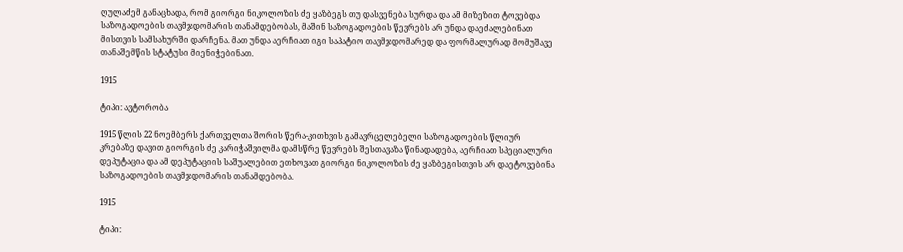ღულაძემ განაცხადა, რომ გიორგი ნიკოლოზის ძე ყაზბეგს თუ დასვენება სურდა და ამ მიზეზით ტოვებდა საზოგადოების თავმჯდომარის თანამდებობას, მაშინ საზოგადოების წევრებს არ უნდა დაეძალებინათ მისთვის სამსახურში დარჩენა. მათ უნდა აერჩიათ იგი საპატიო თავმჯდომარედ და ფორმალურად მომუშავე თანაშემწის სტატუსი მიენიჭებინათ.

1915

ტიპი: ავტორობა

1915 წლის 22 ნოემბერს ქართველთა შორის წერა-კითხვის გამავრცელებელი საზოგადოების წლიურ კრებაზე დავით გიორგის ძე კარიჭაშვილმა დამსწრე წევრებს შესთავაზა წინადადება, აერჩიათ სპეციალური დეპუტაცია და ამ დეპუტაციის საშუალებით ეთხოვათ გიორგი ნიკოლოზის ძე ყაზბეგისთვის არ დაეტოვებინა საზოგადოების თავმჯდომარის თანამდებობა.

1915

ტიპი: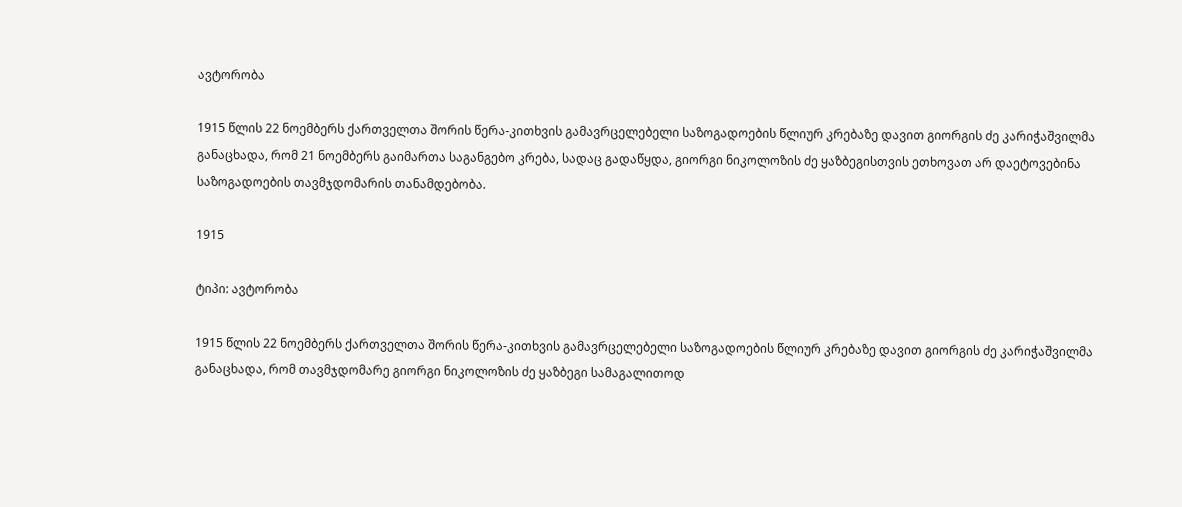ავტორობა

1915 წლის 22 ნოემბერს ქართველთა შორის წერა-კითხვის გამავრცელებელი საზოგადოების წლიურ კრებაზე დავით გიორგის ძე კარიჭაშვილმა განაცხადა, რომ 21 ნოემბერს გაიმართა საგანგებო კრება, სადაც გადაწყდა, გიორგი ნიკოლოზის ძე ყაზბეგისთვის ეთხოვათ არ დაეტოვებინა საზოგადოების თავმჯდომარის თანამდებობა.

1915

ტიპი: ავტორობა

1915 წლის 22 ნოემბერს ქართველთა შორის წერა-კითხვის გამავრცელებელი საზოგადოების წლიურ კრებაზე დავით გიორგის ძე კარიჭაშვილმა განაცხადა, რომ თავმჯდომარე გიორგი ნიკოლოზის ძე ყაზბეგი სამაგალითოდ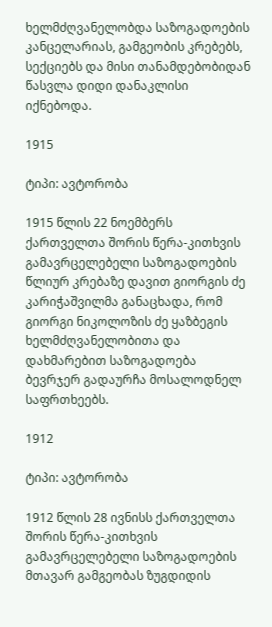ხელმძღვანელობდა საზოგადოების კანცელარიას, გამგეობის კრებებს, სექციებს და მისი თანამდებობიდან წასვლა დიდი დანაკლისი იქნებოდა.

1915

ტიპი: ავტორობა

1915 წლის 22 ნოემბერს ქართველთა შორის წერა-კითხვის გამავრცელებელი საზოგადოების წლიურ კრებაზე დავით გიორგის ძე კარიჭაშვილმა განაცხადა, რომ გიორგი ნიკოლოზის ძე ყაზბეგის ხელმძღვანელობითა და დახმარებით საზოგადოება ბევრჯერ გადაურჩა მოსალოდნელ საფრთხეებს.

1912

ტიპი: ავტორობა

1912 წლის 28 ივნისს ქართველთა შორის წერა-კითხვის გამავრცელებელი საზოგადოების მთავარ გამგეობას ზუგდიდის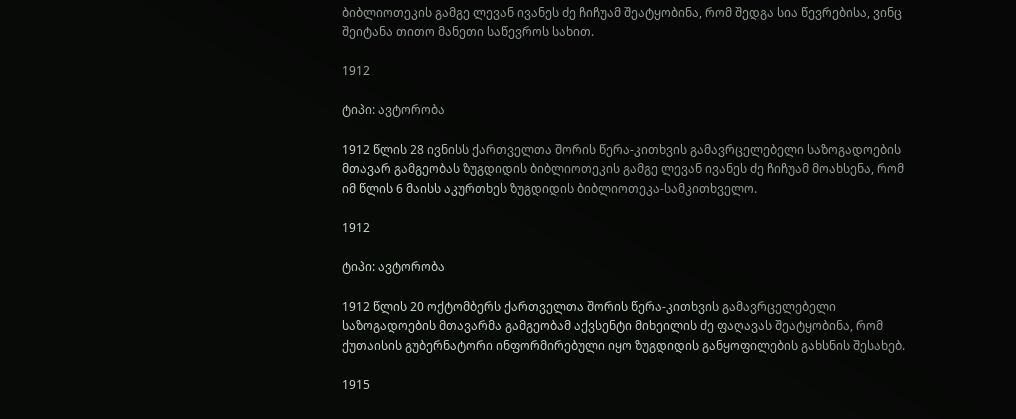ბიბლიოთეკის გამგე ლევან ივანეს ძე ჩიჩუამ შეატყობინა, რომ შედგა სია წევრებისა, ვინც შეიტანა თითო მანეთი საწევროს სახით.

1912

ტიპი: ავტორობა

1912 წლის 28 ივნისს ქართველთა შორის წერა-კითხვის გამავრცელებელი საზოგადოების მთავარ გამგეობას ზუგდიდის ბიბლიოთეკის გამგე ლევან ივანეს ძე ჩიჩუამ მოახსენა, რომ იმ წლის 6 მაისს აკურთხეს ზუგდიდის ბიბლიოთეკა-სამკითხველო.

1912

ტიპი: ავტორობა

1912 წლის 20 ოქტომბერს ქართველთა შორის წერა-კითხვის გამავრცელებელი საზოგადოების მთავარმა გამგეობამ აქვსენტი მიხეილის ძე ფაღავას შეატყობინა, რომ ქუთაისის გუბერნატორი ინფორმირებული იყო ზუგდიდის განყოფილების გახსნის შესახებ.

1915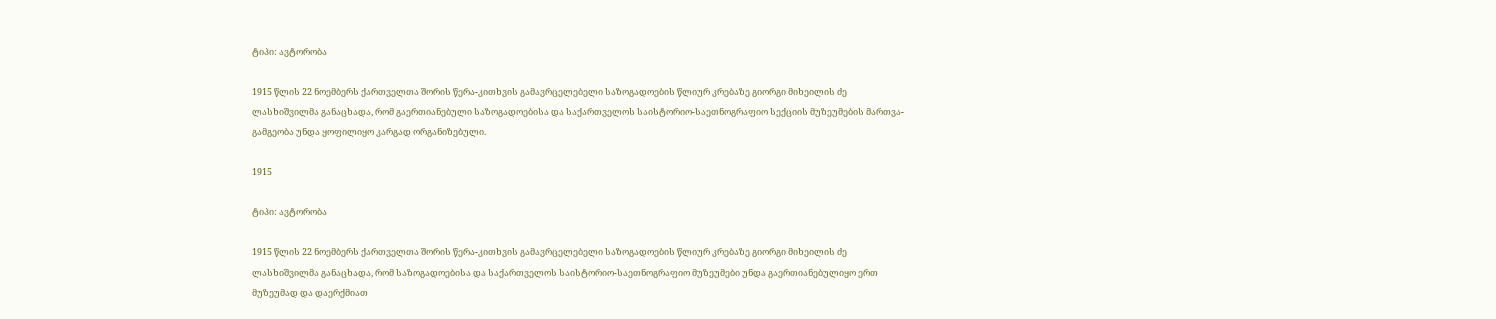ტიპი: ავტორობა

1915 წლის 22 ნოემბერს ქართველთა შორის წერა-კითხვის გამავრცელებელი საზოგადოების წლიურ კრებაზე გიორგი მიხეილის ძე ლასხიშვილმა განაცხადა, რომ გაერთიანებული საზოგადოებისა და საქართველოს საისტორიო-საეთნოგრაფიო სექციის მუზეუმების მართვა-გამგეობა უნდა ყოფილიყო კარგად ორგანიზებული.

1915

ტიპი: ავტორობა

1915 წლის 22 ნოემბერს ქართველთა შორის წერა-კითხვის გამავრცელებელი საზოგადოების წლიურ კრებაზე გიორგი მიხეილის ძე ლასხიშვილმა განაცხადა, რომ საზოგადოებისა და საქართველოს საისტორიო-საეთნოგრაფიო მუზეუმები უნდა გაერთიანებულიყო ერთ მუზეუმად და დაერქმიათ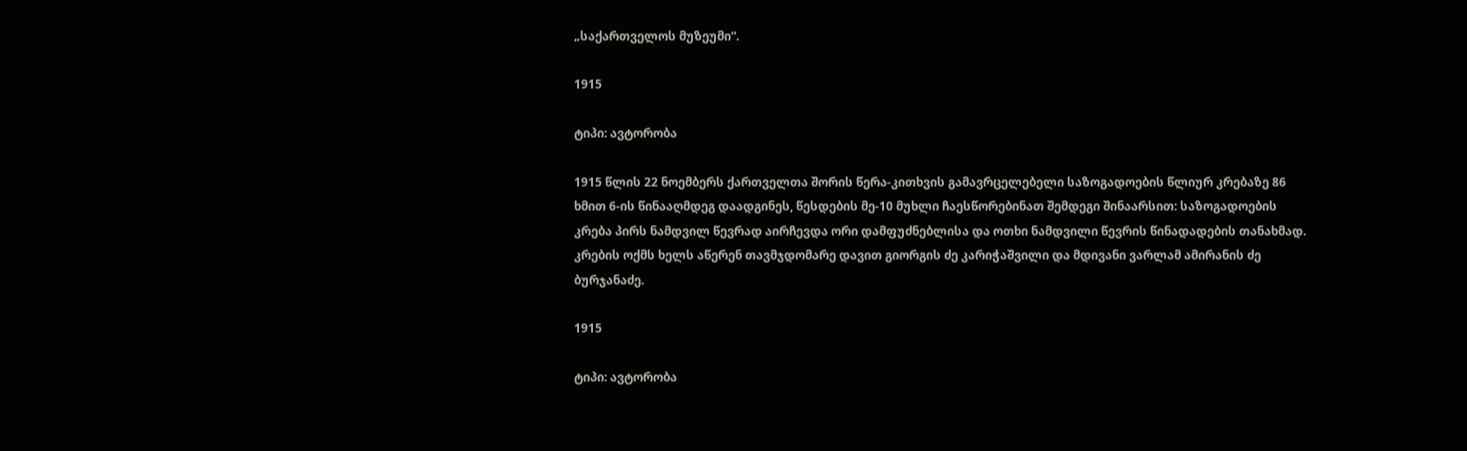„საქართველოს მუზეუმი“.

1915

ტიპი: ავტორობა

1915 წლის 22 ნოემბერს ქართველთა შორის წერა-კითხვის გამავრცელებელი საზოგადოების წლიურ კრებაზე 86 ხმით 6-ის წინააღმდეგ დაადგინეს, წესდების მე-10 მუხლი ჩაესწორებინათ შემდეგი შინაარსით: საზოგადოების კრება პირს ნამდვილ წევრად აირჩევდა ორი დამფუძნებლისა და ოთხი ნამდვილი წევრის წინადადების თანახმად. კრების ოქმს ხელს აწერენ თავმჯდომარე დავით გიორგის ძე კარიჭაშვილი და მდივანი ვარლამ ამირანის ძე ბურჯანაძე.

1915

ტიპი: ავტორობა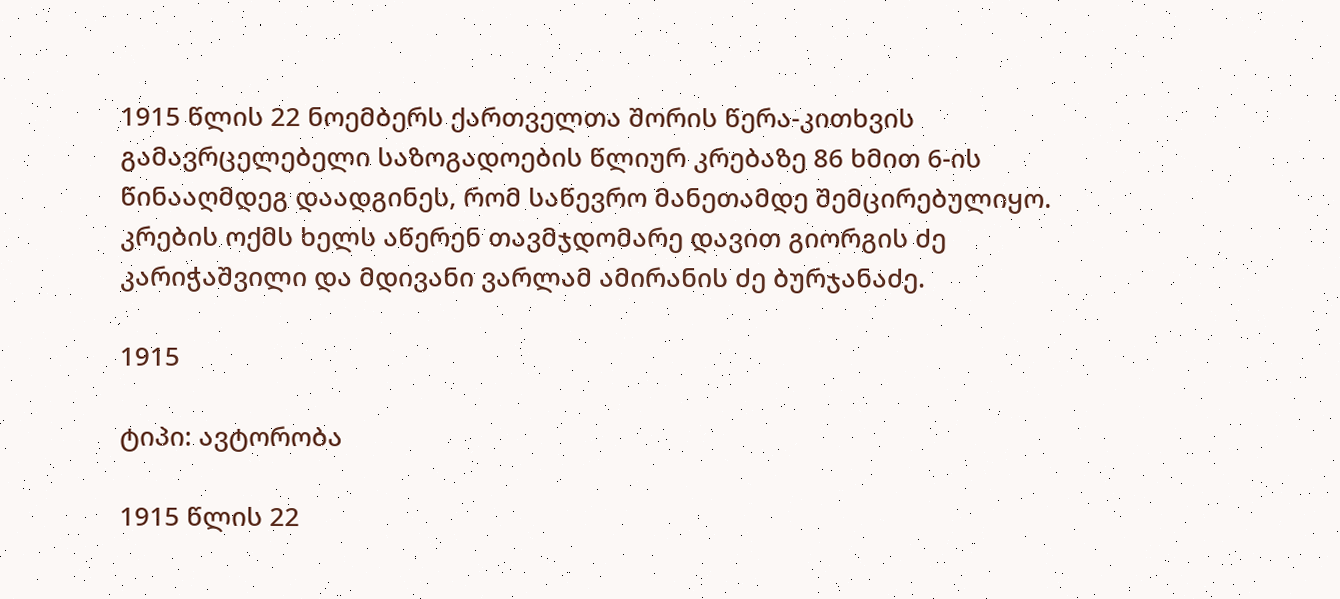1915 წლის 22 ნოემბერს ქართველთა შორის წერა-კითხვის გამავრცელებელი საზოგადოების წლიურ კრებაზე 86 ხმით 6-ის წინააღმდეგ დაადგინეს, რომ საწევრო მანეთამდე შემცირებულიყო. კრების ოქმს ხელს აწერენ თავმჯდომარე დავით გიორგის ძე კარიჭაშვილი და მდივანი ვარლამ ამირანის ძე ბურჯანაძე.

1915

ტიპი: ავტორობა

1915 წლის 22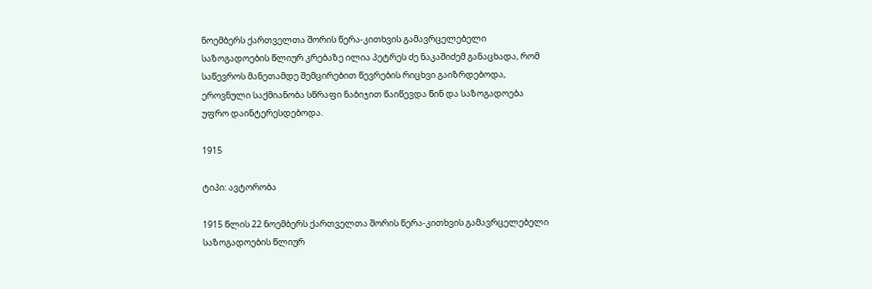ნოემბერს ქართველთა შორის წერა-კითხვის გამავრცელებელი საზოგადოების წლიურ კრებაზე ილია პეტრეს ძე ნაკაშიძემ განაცხადა, რომ საწევროს მანეთამდე შემცირებით წევრების რიცხვი გაიზრდებოდა, ეროვნული საქმიანობა სწრაფი ნაბიჯით წაიწევდა წინ და საზოგადოება უფრო დაინტერესდებოდა.

1915

ტიპი: ავტორობა

1915 წლის 22 ნოემბერს ქართველთა შორის წერა-კითხვის გამავრცელებელი საზოგადოების წლიურ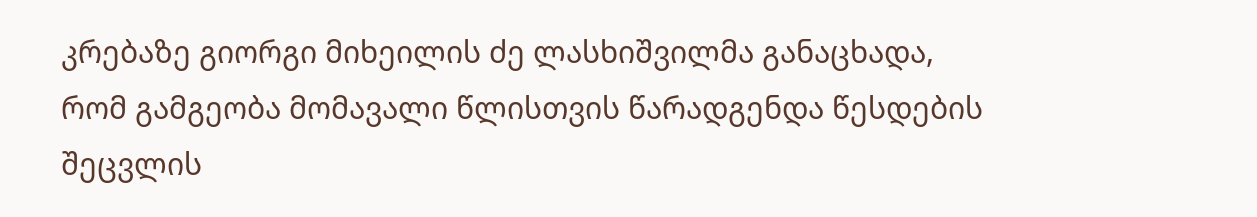კრებაზე გიორგი მიხეილის ძე ლასხიშვილმა განაცხადა, რომ გამგეობა მომავალი წლისთვის წარადგენდა წესდების შეცვლის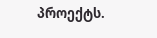პროექტს.